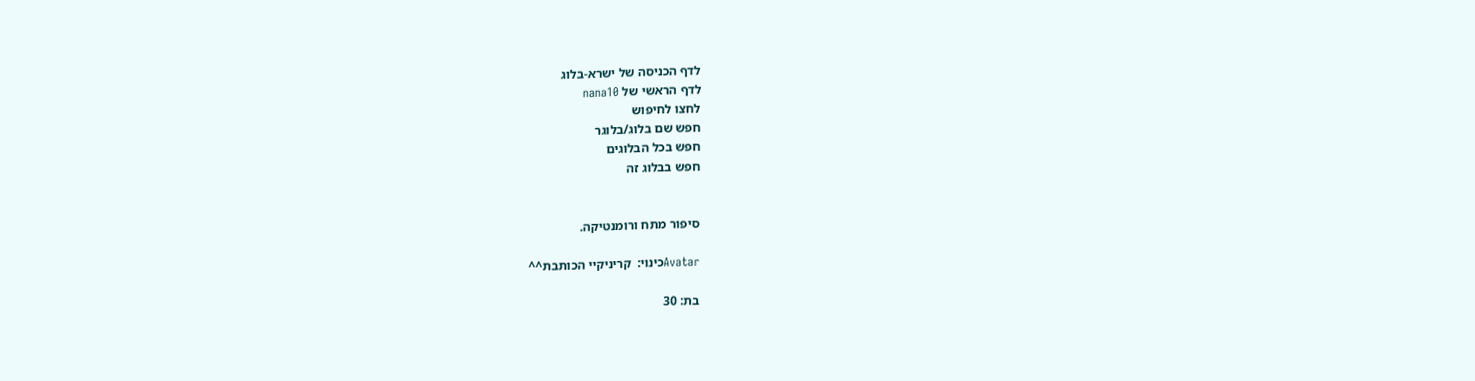לדף הכניסה של ישרא-בלוג
לדף הראשי של nana10
לחצו לחיפוש
חפש שם בלוג/בלוגר
חפש בכל הבלוגים
חפש בבלוג זה


סיפור מתח ורומנטיקה.

Avatarכינוי:  קריניקיי הכותבת^^

בת: 30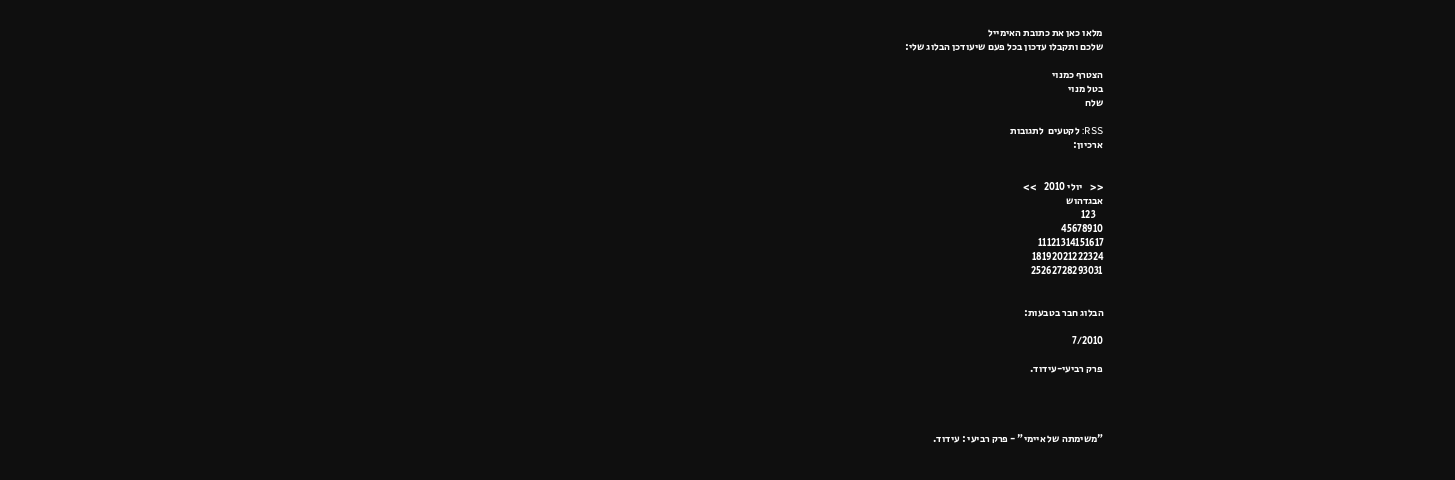מלאו כאן את כתובת האימייל
שלכם ותקבלו עדכון בכל פעם שיעודכן הבלוג שלי:

הצטרף כמנוי
בטל מנוי
שלח

RSS: לקטעים  לתגובות
ארכיון:


<<    יולי 2010    >>
אבגדהוש
    123
45678910
11121314151617
18192021222324
25262728293031


הבלוג חבר בטבעות:

7/2010

פרק רביעי-עידוד.




"משימתה של איימי" - פרק רביעי : עידוד.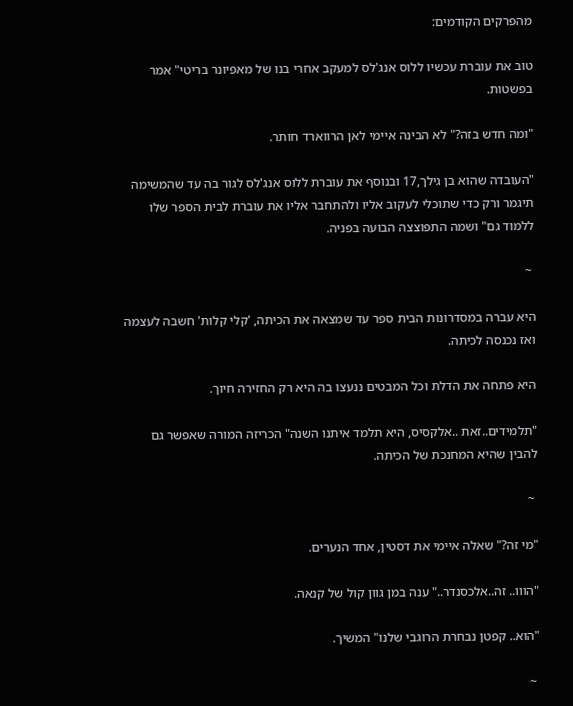מהפרקים הקודמים:

טוב את עוברת עכשיו ללוס אנג'לס למעקב אחרי בנו של מאפיונר בריטי" אמר בפשטות.

"ומה חדש בזה?" לא הבינה איימי לאן הרווארד חותר.

"העובדה שהוא בן גילך,17 ובנוסף את עוברת ללוס אנג'לס לגור בה עד שהמשימה תיגמר ורק כדי שתוכלי לעקוב אליו ולהתחבר אליו את עוברת לבית הספר שלו ללמוד גם" ושמה התפוצצה הבועה בפניה.

 ~

היא עברה במסדרונות הבית ספר עד שמצאה את הכיתה, 'קלי קלות' חשבה לעצמה ואז נכנסה לכיתה.

היא פתחה את הדלת וכל המבטים ננעצו בה היא רק החזירה חיוך.

"תלמידים..זאת ..אלקסיס, היא תלמד איתנו השנה" הכריזה המורה שאפשר גם להבין שהיא המחנכת של הכיתה.

 ~

"מי זה?" שאלה איימי את דסטין, אחד הנערים.

"הווו.. זה..אלכסנדר.." ענה במן גוון קול של קנאה.

"הוא.. קפטן נבחרת הרוגבי שלנו" המשיך.

 ~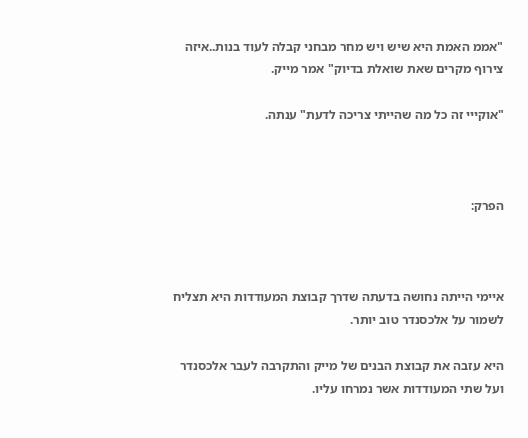"אממ האמת היא שיש ויש מחר מבחני קבלה לעוד בנות..איזה צירוף מקרים שאת שואלת בדיוק" אמר מייק.

"אוקייי זה כל מה שהייתי צריכה לדעת" ענתה.



הפרק:



איימי הייתה נחושה בדעתה שדרך קבוצת המעודדות היא תצליח לשמור על אלכסנדר טוב יותר.

היא עזבה את קבוצת הבנים של מייק והתקרבה לעבר אלכסנדר ועל שתי המעודדות אשר נמרחו עליו.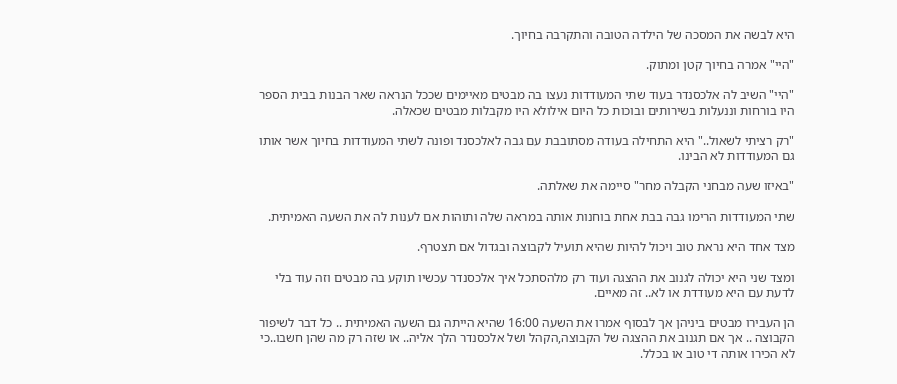היא לבשה את המסכה של הילדה הטובה והתקרבה בחיוך.

"היי" אמרה בחיוך קטן ומתוק.

"היי" השיב לה אלכסנדר בעוד שתי המעודדות נעצו בה מבטים מאיימים שככל הנראה שאר הבנות בבית הספר היו בורחות וננעלות בשירותים ובוכות כל היום אילולא היו מקבלות מבטים שכאלה.

"רק רציתי לשאול.." היא התחילה בעודה מסתובבת עם גבה לאלכסנד ופונה לשתי המעודדות בחיוך אשר אותו גם המעודדות לא הבינו.

"באיזו שעה מבחני הקבלה מחר" סיימה את שאלתה.

שתי המעודדות הרימו גבה בבת אחת בוחנות אותה במראה שלה ותוהות אם לענות לה את השעה האמיתית.

מצד אחד היא נראת טוב ויכול להיות שהיא תועיל לקבוצה ובגדול אם תצטרף.

ומצד שני היא יכולה לגנוב את ההצגה ועוד רק מלהסתכל איך אלכסנדר עכשיו תוקע בה מבטים וזה עוד בלי לדעת עם היא מעודדת או לא.. זה מאיים.

הן העבירו מבטים ביניהן אך לבסוף אמרו את השעה 16:00 שהיא הייתה גם השעה האמיתית .. כל דבר לשיפור הקבוצה .. אך אם תגנוב את ההצגה של הקבוצה,הקהל ושל אלכסנדר הלך אליה.. או שזה רק מה שהן חשבו..כי לא הכירו אותה די טוב או בכלל.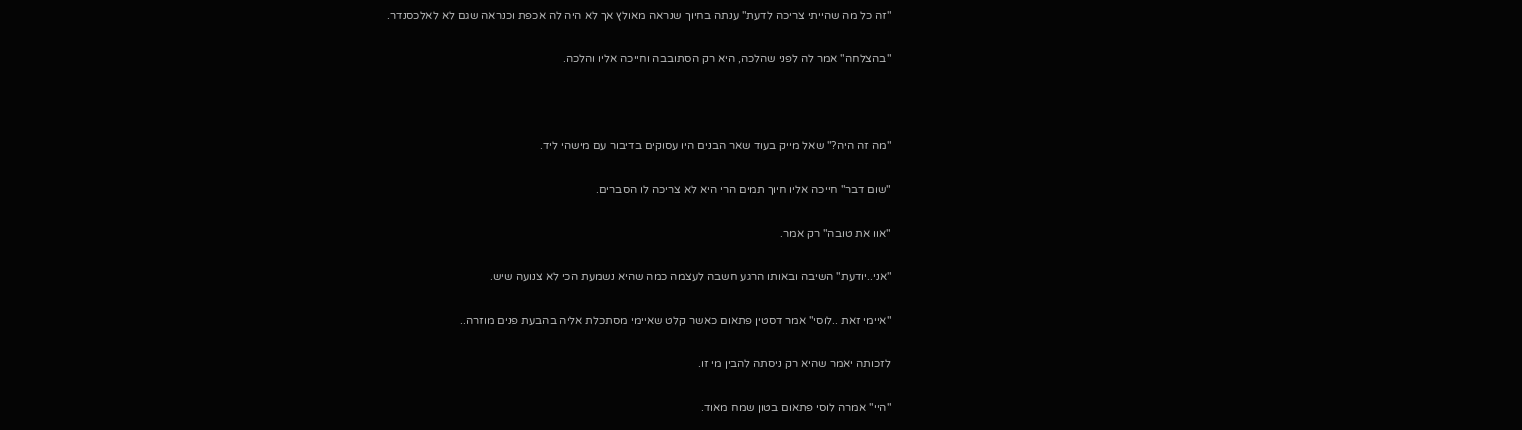"זה כל מה שהייתי צריכה לדעת" ענתה בחיוך שנראה מאולץ אך לא היה לה אכפת וכנראה שגם לא לאלכסנדר.

"בהצלחה" אמר לה לפני שהלכה, היא רק הסתובבה וחייכה אליו והלכה.



"מה זה היה?" שאל מייק בעוד שאר הבנים היו עסוקים בדיבור עם מישהי ליד.

"שום דבר" חייכה אליו חיוך תמים הרי היא לא צריכה לו הסברים.

"אוו את טובה" רק אמר.

"אני..יודעת" השיבה ובאותו הרגע חשבה לעצמה כמה שהיא נשמעת הכי לא צנועה שיש.

"איימי זאת ..לוסי" אמר דסטין פתאום כאשר קלט שאיימי מסתכלת אליה בהבעת פנים מוזרה..

לזכותה יאמר שהיא רק ניסתה להבין מי זו.

"היי" אמרה לוסי פתאום בטון שמח מאוד.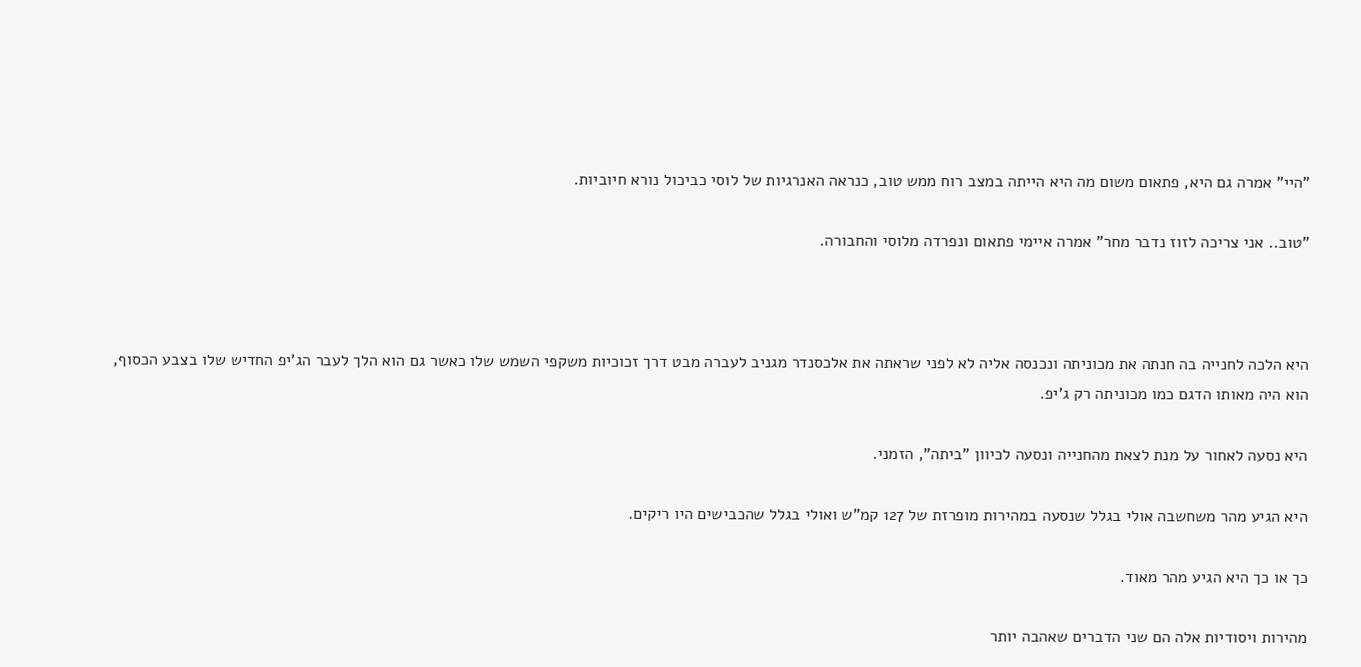"היי" אמרה גם היא, פתאום משום מה היא הייתה במצב רוח ממש טוב, כנראה האנרגיות של לוסי כביכול נורא חיוביות.

"טוב.. אני צריכה לזוז נדבר מחר" אמרה איימי פתאום ונפרדה מלוסי והחבורה.



היא הלכה לחנייה בה חנתה את מכוניתה ונכנסה אליה לא לפני שראתה את אלכסנדר מגניב לעברה מבט דרך זכוכיות משקפי השמש שלו כאשר גם הוא הלך לעבר הג'יפ החדיש שלו בצבע הכסוף, הוא היה מאותו הדגם כמו מכוניתה רק ג'יפ.

היא נסעה לאחור על מנת לצאת מהחנייה ונסעה לכיוון "ביתה", הזמני.

היא הגיע מהר משחשבה אולי בגלל שנסעה במהירות מופרזת של 127 קמ"ש ואולי בגלל שהכבישים היו ריקים.

כך או כך היא הגיע מהר מאוד.

מהירות ויסודיות אלה הם שני הדברים שאהבה יותר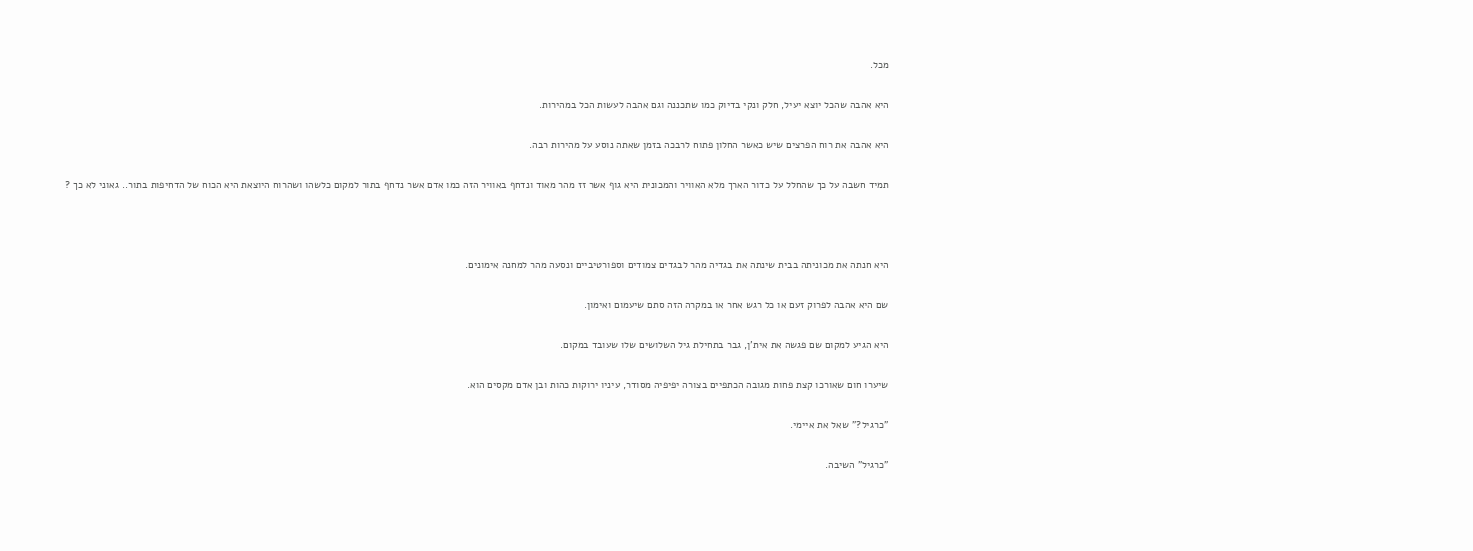מכל.

היא אהבה שהכל יוצא יעיל, חלק ונקי בדיוק כמו שתכננה וגם אהבה לעשות הכל במהירות.

היא אהבה את רוח הפרצים שיש כאשר החלון פתוח לרבכה בזמן שאתה נוסע על מהירות רבה.

תמיד חשבה על כך שהחלל על כדור הארך מלא האוויר והמכונית היא גוף אשר זז מהר מאוד ונדחף באוויר הזה כמו אדם אשר נדחף בתור למקום כלשהו ושהרוח היוצאת היא הכוח של הדחיפות בתור.. גאוני לא כך ?



היא חנתה את מכוניתה בבית שינתה את בגדיה מהר לבגדים צמודים וספורטיביים ונסעה מהר למחנה אימונים.

שם היא אהבה לפרוק זעם או כל רגש אחר או במקרה הזה סתם שיעמום ואימון.

היא הגיע למקום שם פגשה את אית'ן, גבר בתחילת גיל השלושים שלו שעובד במקום.

שיערו חום שאורכו קצת פחות מגובה הכתפיים בצורה יפיפיה מסודר, עיניו ירוקות כהות ובן אדם מקסים הוא.

"כרגיל?" שאל את איימי.

"כרגיל" השיבה.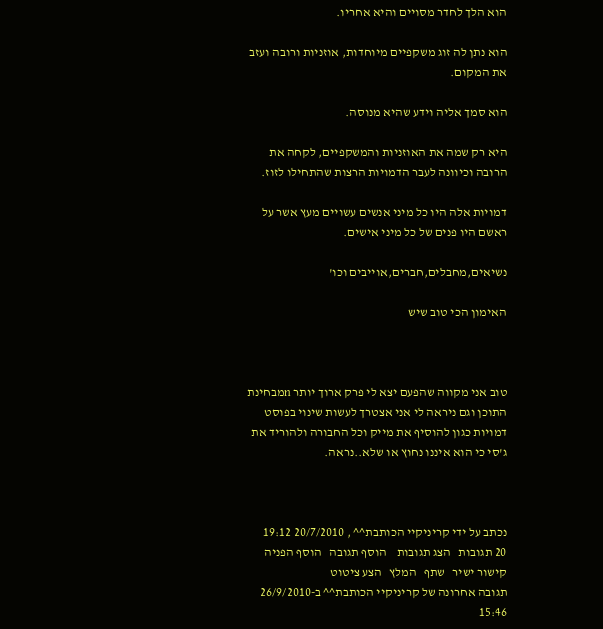הוא הלך לחדר מסויים והיא אחריו.

הוא נתן לה זוג משקפיים מיוחדות, אוזניות ורובה ועזב את המקום.

הוא סמך אליה וידע שהיא מנוסה.

היא רק שמה את האוזניות והמשקפיים, לקחה את הרובה וכיוונה לעבר הדמויות הרצות שהתחילו לזוז.

דמויות אלה היו כל מיני אנשים עשויים מעץ אשר על ראשם היו פנים של כל מיני אישים.

נשיאים,מחבלים,חברים,אוייבים וכו'

האימון הכי טוב שיש



טוב אני מקווה שהפעם יצא לי פרק ארוך יותר nמבחינת התוכן וגם ניראה לי אני אצטרך לעשות שינוי בפוסט דמויות כגון להוסיף את מייק וכל החבורה ולהוריד את ג'סי כי הוא איננו נחוץ או שלא..נראה.



נכתב על ידי קריניקיי הכותבת^^ , 20/7/2010 19:12
20 תגובות   הצג תגובות    הוסף תגובה   הוסף הפניה   קישור ישיר   שתף   המלץ   הצע ציטוט
תגובה אחרונה של קריניקיי הכותבת^^ ב-26/9/2010 15:46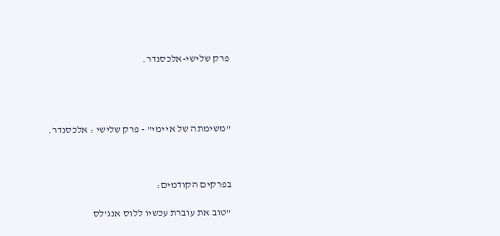פרק שלישי-אלכסנדר.




"משימתה של איימי" - פרק שלישי : אלכסנדר.



בפרקים הקודמים:

"טוב את עוברת עכשיו ללוס אנג'לס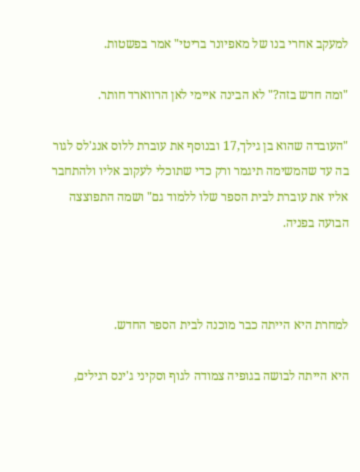למעקב אחרי בנו של מאפיונר בריטי" אמר בפשטות.

"ומה חדש בזה?" לא הבינה איימי לאן הרווארד חותר.

"העובדה שהוא בן גילך,17 ובנוסף את עוברת ללוס אנג'לס לגור בה עד שהמשימה תיגמר ורק כדי שתוכלי לעקוב אליו ולהתחבר אליו את עוברת לבית הספר שלו ללמוד גם" ושמה התפוצצה הבועה בפניה.



למחרת היא הייתה כבר מוכנה לבית הספר החדש.

היא הייתה לבושה בגופיה צמודה לגוף וסקיני ג'ינס רגילים,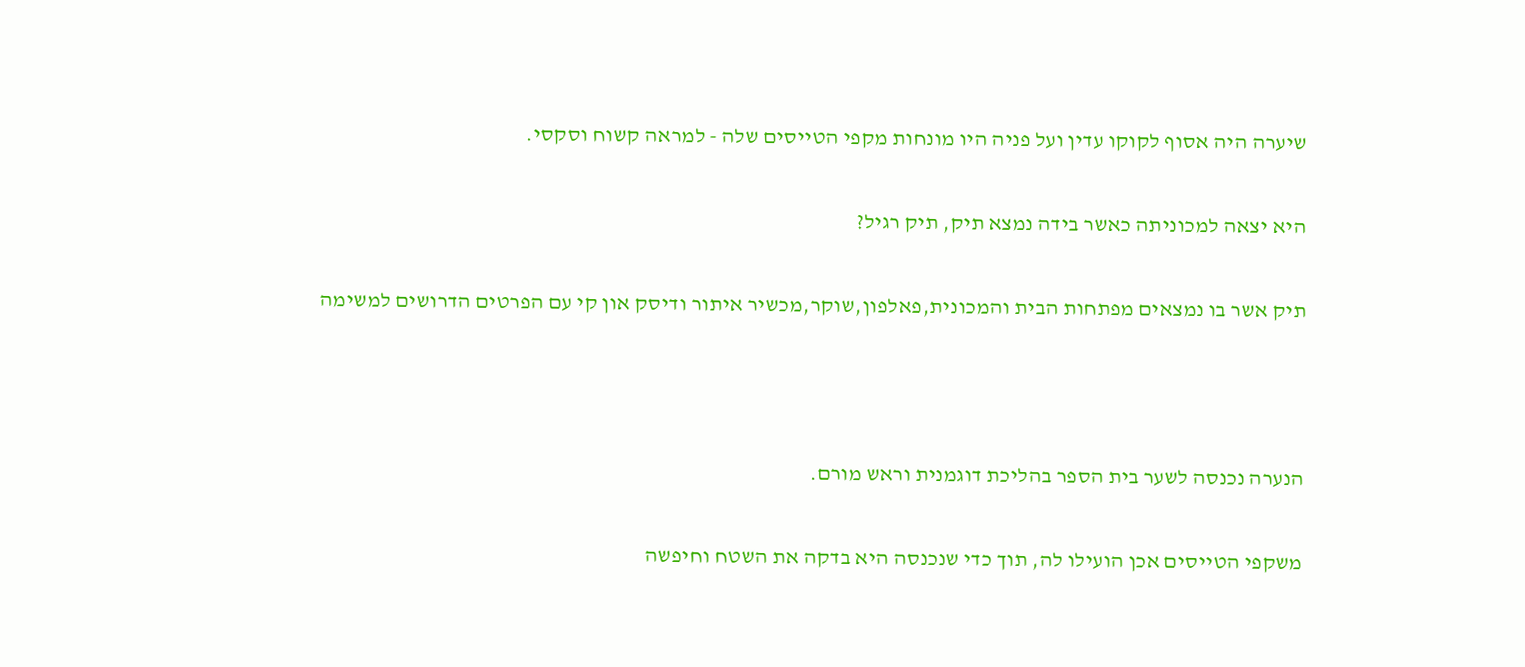שיערה היה אסוף לקוקו עדין ועל פניה היו מונחות מקפי הטייסים שלה - למראה קשוח וסקסי.

היא יצאה למכוניתה כאשר בידה נמצא תיק, תיק רגיל?

תיק אשר בו נמצאים מפתחות הבית והמכונית,פאלפון,שוקר,מכשיר איתור ודיסק און קי עם הפרטים הדרושים למשימה



הנערה נכנסה לשער בית הספר בהליכת דוגמנית וראש מורם.

משקפי הטייסים אכן הועילו לה, תוך כדי שנכנסה היא בדקה את השטח וחיפשה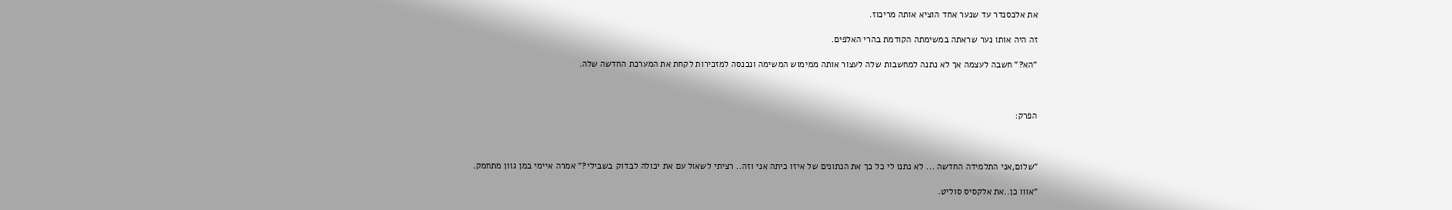את אלכסנדר עד שנער אחד הוציא אותה מריכוז.

זה היה אותו נער שראתה במשימתה הקודמת בהרי האלפים.

"הא?" חשבה לעצמה אך לא נתנה למחשבות שלה לעצור אותה ממימוש המשימה ונכנסה למזכירות לקחת את המערכת החדשה שלה.



הפרק:



"שלום,אני התלמידה החדשה ... לא נתנו לי כל כך את הנתונים של איזו כיתה אני וזה.. רציתי לשאול עם את יכולה לבדוק בשבילי?" אמרה איימי במן גוון מתחמק.

"אווו כן..את אלקסיס סוליט.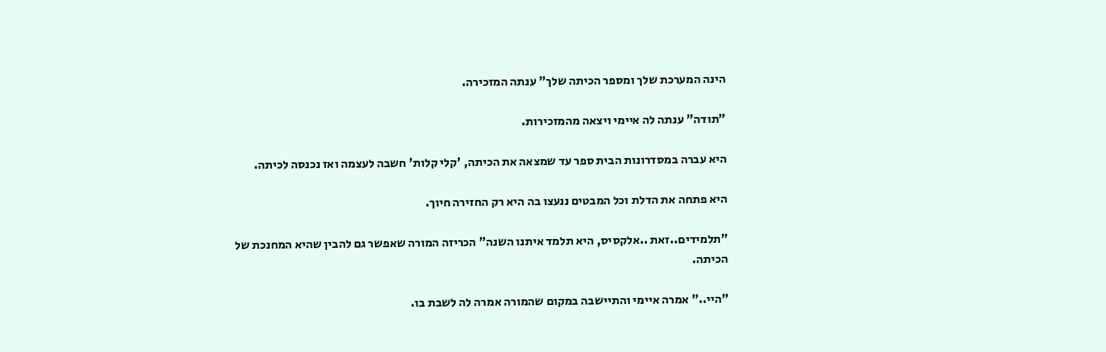הינה המערכת שלך ומספר הכיתה שלך" ענתה המזכירה.

"תודה" ענתה לה איימי ויצאה מהמזכירות.

היא עברה במסדרונות הבית ספר עד שמצאה את הכיתה, 'קלי קלות' חשבה לעצמה ואז נכנסה לכיתה.

היא פתחה את הדלת וכל המבטים ננעצו בה היא רק החזירה חיוך.

"תלמידים..זאת ..אלקסיס, היא תלמד איתנו השנה" הכריזה המורה שאפשר גם להבין שהיא המחנכת של הכיתה.

"היי.." אמרה איימי והתיישבה במקום שהמורה אמרה לה לשבת בו.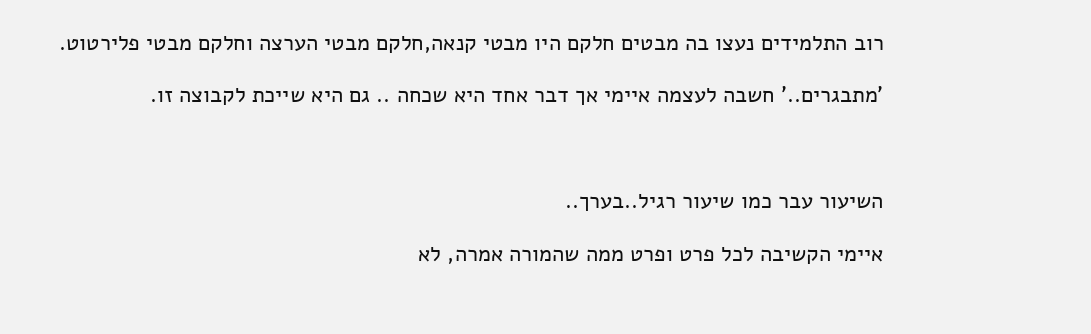רוב התלמידים נעצו בה מבטים חלקם היו מבטי קנאה,חלקם מבטי הערצה וחלקם מבטי פלירטוט.

'מתבגרים..' חשבה לעצמה איימי אך דבר אחד היא שכחה .. גם היא שייכת לקבוצה זו.



השיעור עבר כמו שיעור רגיל..בערך..

איימי הקשיבה לכל פרט ופרט ממה שהמורה אמרה, לא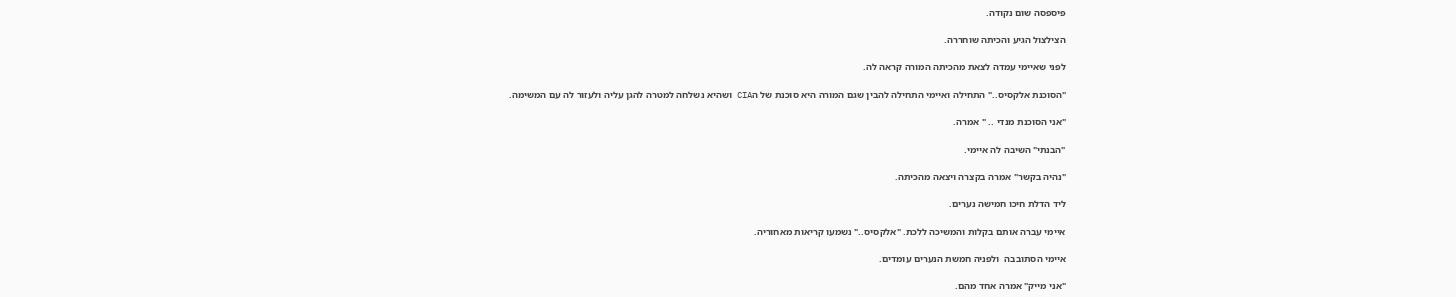פיספסה שום נקודה.

הצילצול הגיע והכיתה שוחררה.

לפני שאיימי עמדה לצאת מהכיתה המורה קראה לה.

"הסוכנת אלקסיס.." התחילה ואיימי התחילה להבין שגם המורה היא סוכנת של הCIA ושהיא נשלחה למטרה להגן עליה ולעזור לה עם המשימה.

"אני הסוכנת מנדי .. " אמרה.

"הבנתי" השיבה לה איימי.

"נהיה בקשר" אמרה בקצרה ויצאה מהכיתה.

ליד הדלת חיכו חמישה נערים.

איימי עברה אותם בקלות והמשיכה ללכת. "אלקסיס.." נשמעו קריאות מאחוריה.

איימי הסתובבה  ולפניה חמשת הנערים עומדים.

"אני מייק" אמרה אחד מהם.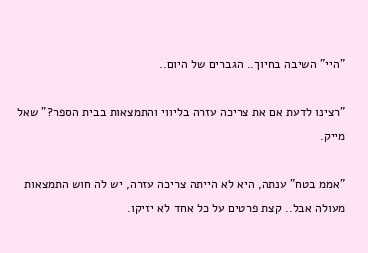"היי" השיבה בחיוך.. הגברים של היום..

"רצינו לדעת אם את צריכה עזרה בליווי והתמצאות בבית הספר?" שאל מייק.

"אממ בטח" ענתה, היא לא הייתה צריכה עזרה, יש לה חוש התמצאות מעולה אבל.. קצת פרטים על כל אחד לא יזיקו.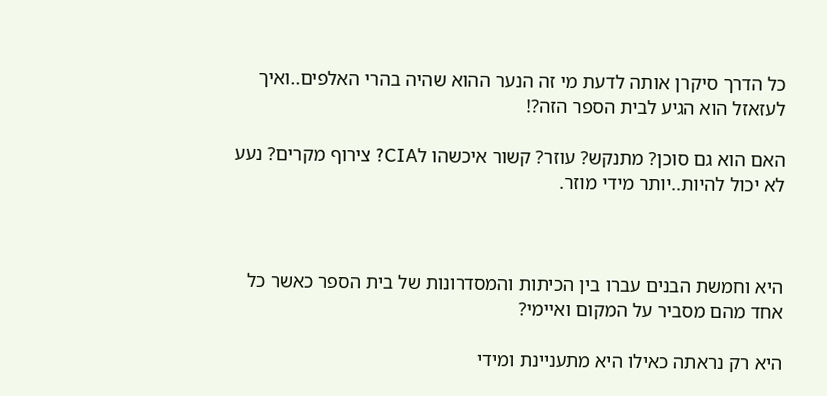כל הדרך סיקרן אותה לדעת מי זה הנער ההוא שהיה בהרי האלפים..ואיך לעזאזל הוא הגיע לבית הספר הזה?!

האם הוא גם סוכן? מתנקש? עוזר? קשור איכשהו לCIA? צירוף מקרים? נעע לא יכול להיות..יותר מידי מוזר.



היא וחמשת הבנים עברו בין הכיתות והמסדרונות של בית הספר כאשר כל אחד מהם מסביר על המקום ואיימי?

היא רק נראתה כאילו היא מתעניינת ומידי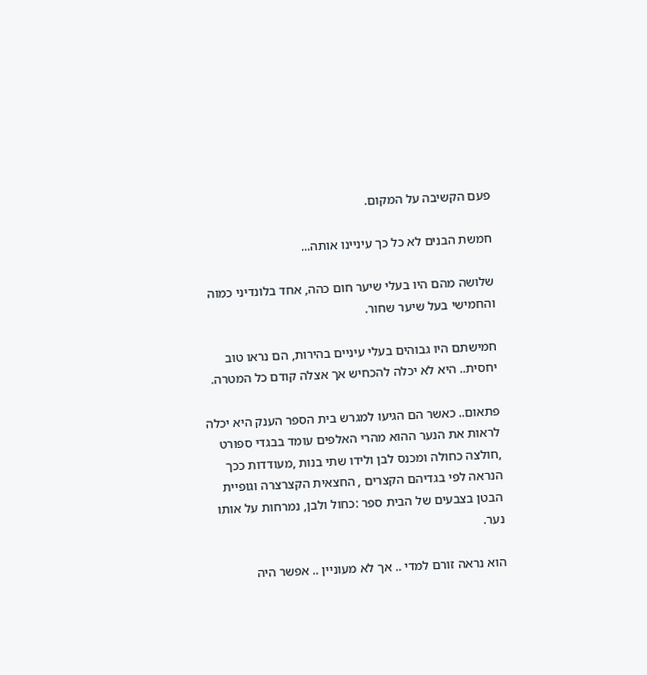פעם הקשיבה על המקום.

חמשת הבנים לא כל כך עיניינו אותה...

שלושה מהם היו בעלי שיער חום כהה, אחד בלונדיני כמוה והחמישי בעל שיער שחור.

חמישתם היו גבוהים בעלי עיניים בהירות, הם נראו טוב יחסית.. היא לא יכלה להכחיש אך אצלה קודם כל המטרה.

פתאום.. כאשר הם הגיעו למגרש בית הספר הענק היא יכלה לראות את הנער ההוא מהרי האלפים עומד בבגדי ספורט ,חולצה כחולה ומכנס לבן ולידו שתי בנות ,מעודדות ככך הנראה לפי בגדיהם הקצרים , החצאית הקצרצרה וגופיית הבטן בצבעים של הבית ספר :כחול ולבן, נמרחות על אותו נער.

הוא נראה זורם למדי .. אך לא מעוניין .. אפשר היה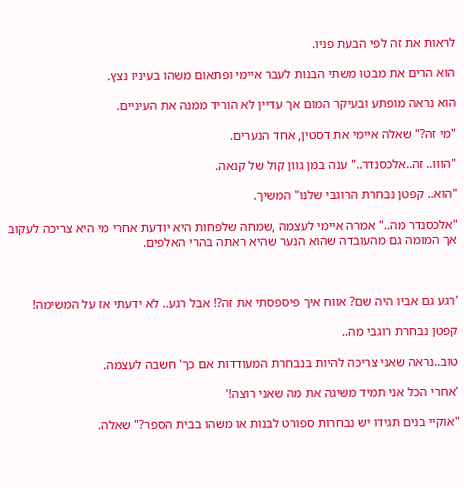לראות את זה לפי הבעת פניו.

הוא הרים את מבטו משתי הבנות לעבר איימי ופתאום משהו בעיניו נצץ.

הוא נראה מופתע ובעיקר המום אך עדיין לא הוריד ממנה את העיניים.

"מי זה?" שאלה איימי את דסטין, אחד הנערים.

"הווו.. זה..אלכסנדר.." ענה במן גוון קול של קנאה.

"הוא.. קפטן נבחרת הרוגבי שלנו" המשיך.

"אלכסנדר מה.." אמרה איימי לעצמה ,שמחה שלפחות היא יודעת אחרי מי היא צריכה לעקוב אך המומה גם מהעובדה שהוא הנער שהיא ראתה בהרי האלפים.



'רגע גם אביו היה שם? אווח איך פיספסתי את זה?! אבל רגע.. לא ידעתי אז על המשימה!

קפטן נבחרת רוגבי מה..

טוב..נראה שאני צריכה להיות בנבחרת המעודדות אם כך' חשבה לעצמה.

'אחרי הכל אני תמיד משיגה את מה שאני רוצה!'

"אוקיי בנים תגידו יש נבחרות ספורט לבנות או משהו בבית הספר?" שאלה.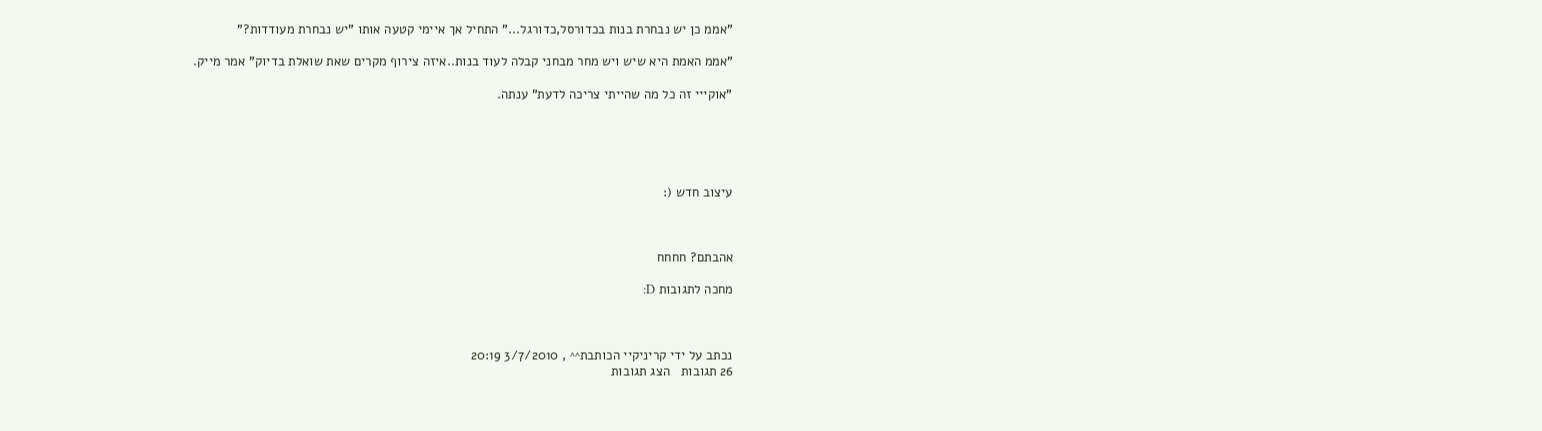"אממ כן יש נבחרת בנות בכדורסל,כדורגל..." התחיל אך איימי קטעה אותו "יש נבחרת מעודדות?"

"אממ האמת היא שיש ויש מחר מבחני קבלה לעוד בנות..איזה צירוף מקרים שאת שואלת בדיוק" אמר מייק.

"אוקייי זה כל מה שהייתי צריכה לדעת" ענתה.





עיצוב חדש (:



אהבתם? חחחח

מחכה לתגובות D:



נכתב על ידי קריניקיי הכותבת^^ , 3/7/2010 20:19
26 תגובות   הצג תגובות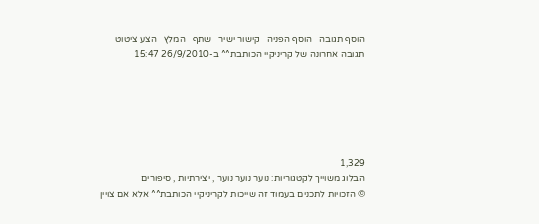הוסף תגובה   הוסף הפניה   קישור ישיר   שתף   המלץ   הצע ציטוט
תגובה אחרונה של קריניקיי הכותבת^^ ב-26/9/2010 15:47






1,329
הבלוג משוייך לקטגוריות: נוער נוער נוער , יצירתיות , סיפורים
© הזכויות לתכנים בעמוד זה שייכות לקריניקיי הכותבת^^ אלא אם צויין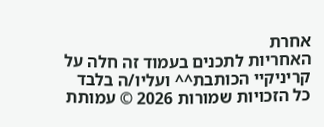אחרת
האחריות לתכנים בעמוד זה חלה על קריניקיי הכותבת^^ ועליו/ה בלבד
כל הזכויות שמורות 2026 © עמותת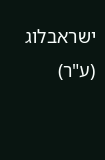ישראבלוג (ע"ר)